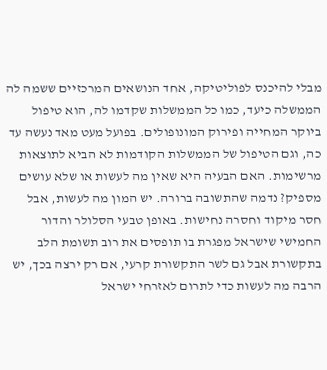מבלי להיכנס לפוליטיקה, אחד הנושאים המרכזיים ששמה לה הממשלה כיעד, כמו כל הממשלות שקדמו לה, הוא טיפול ביוקר המחייה ופירוק המונופולים. בפועל מעט מאד נעשה עד כה, וגם הטיפול של הממשלות הקודמות לא הביא לתוצאות מרשימות. האם הבעיה היא שאין מה לעשות או שלא עושים מספיק? נדמה שהתשובה ברורה. יש המון מה לעשות, אבל חסר מיקוד וחסרה נחישות. באופן טבעי הסלולר והדור החמישי שישראל מפגרת בו תופסים את רוב תשומת הלב בתקשורת אבל גם לשר התקשורת קרעי, אם רק ירצה בכך, יש הרבה מה לעשות כדי לתרום לאזרחי ישראל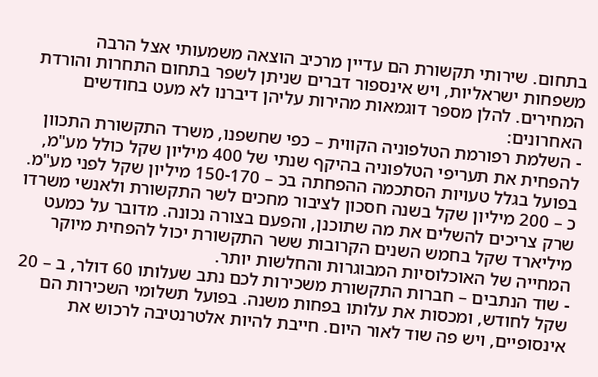בתחום. שירותי תקשורת הם עדיין מרכיב הוצאה משמעותי אצל הרבה משפחות ישראליות, ויש אינספור דברים שניתן לשפר בתחום התחרות והורדת המחירים. להלן מספר דוגמאות מהירות עליהן דיברנו לא מעט בחודשים האחרונים:
- השלמת רפורמת הטלפוניה הקווית – כפי שחשפנו, משרד התקשורת התכוון להפחית את תעריפי הטלפוניה בהיקף שנתי של 400 מיליון שקל כולל מע"מ, בפועל בגלל טעויות הסתכמה ההפחתה בכ – 150-170 מיליון שקל לפני מע"מ. כ – 200 מיליון שקל בשנה חסכון לציבור מחכים לשר התקשורת ולאנשי משרדו שרק צריכים להשלים את מה שתוכנן, והפעם בצורה נכונה. מדובר על כמעט מיליארד שקל בחמש השנים הקרובות ששר התקשורת יכול להפחית מיוקר המחייה של האוכלוסיות המבוגרות והחלשות יותר.
- שוד הנתבים – חברות התקשורת משכירות לכם נתב שעלותו 60 דולר, ב – 20 שקל לחודש, ומכסות את עלותו בפחות משנה. בפועל תשלומי השכירות הם אינסופיים, ויש פה שוד לאור היום. חייבת להיות אלטרנטיבה לרכוש את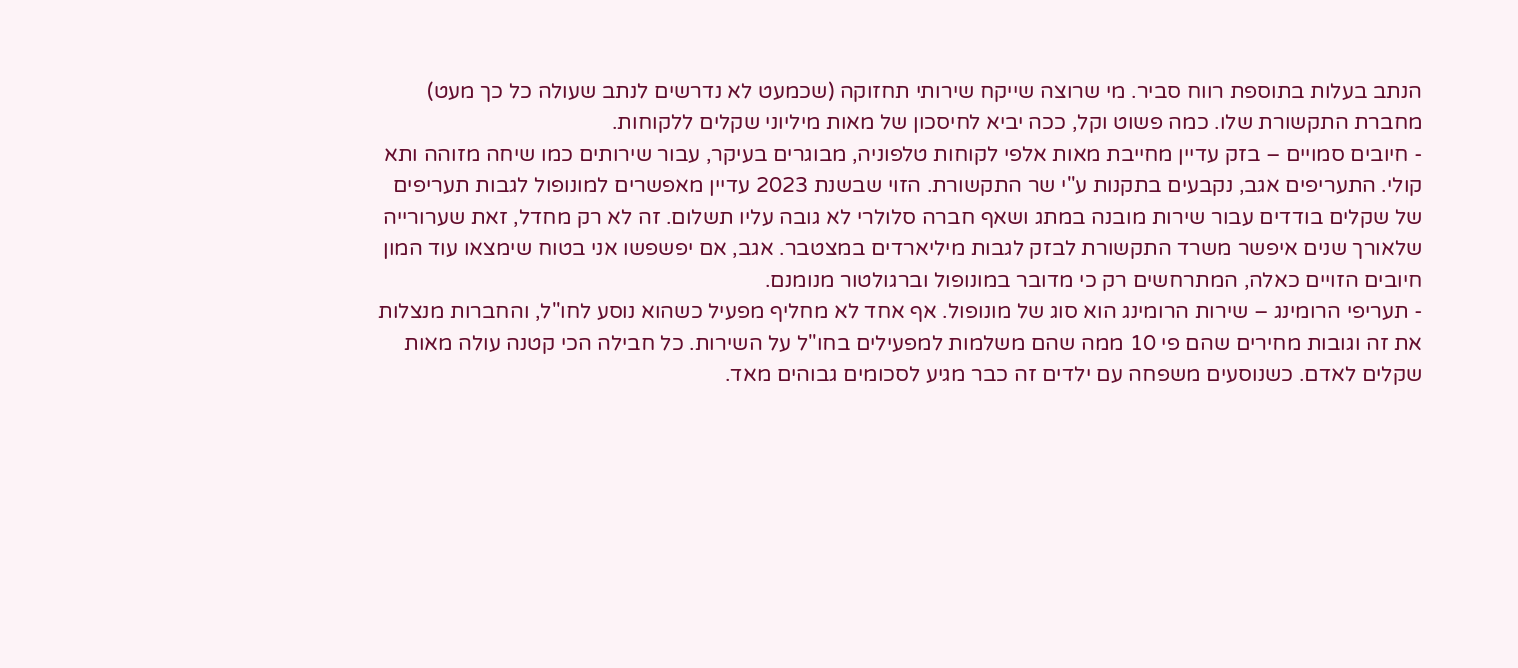הנתב בעלות בתוספת רווח סביר. מי שרוצה שייקח שירותי תחזוקה (שכמעט לא נדרשים לנתב שעולה כל כך מעט) מחברת התקשורת שלו. כמה פשוט וקל, ככה יביא לחיסכון של מאות מיליוני שקלים ללקוחות.
- חיובים סמויים – בזק עדיין מחייבת מאות אלפי לקוחות טלפוניה, מבוגרים בעיקר, עבור שירותים כמו שיחה מזוהה ותא קולי. התעריפים אגב, נקבעים בתקנות ע"י שר התקשורת. הזוי שבשנת 2023 עדיין מאפשרים למונופול לגבות תעריפים של שקלים בודדים עבור שירות מובנה במתג ושאף חברה סלולרי לא גובה עליו תשלום. זה לא רק מחדל, זאת שערורייה שלאורך שנים איפשר משרד התקשורת לבזק לגבות מיליארדים במצטבר. אגב, אם יפשפשו אני בטוח שימצאו עוד המון חיובים הזויים כאלה, המתרחשים רק כי מדובר במונופול וברגולטור מנומנם.
- תעריפי הרומינג – שירות הרומינג הוא סוג של מונופול. אף אחד לא מחליף מפעיל כשהוא נוסע לחו"ל, והחברות מנצלות את זה וגובות מחירים שהם פי 10 ממה שהם משלמות למפעילים בחו"ל על השירות. כל חבילה הכי קטנה עולה מאות שקלים לאדם. כשנוסעים משפחה עם ילדים זה כבר מגיע לסכומים גבוהים מאד.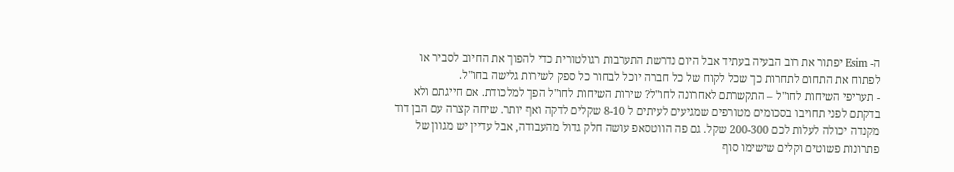ה- Esim יפתור את רוב הבעיה בעתיד אבל היום נדרשת התערבות רגולטורית כדי להפוך את החיוב לסביר או לפתוח את התחום לתחרות כך שכל לקוח של כל חברה יוכל לבחור כל ספק לשירות גלישה בחו"ל.
- תעריפי השיחות לחו"ל – התקשרתם לאחרונה לחו"ל? שירות השיחות לחו"ל הפך למלכודת. אם חייגתם ולא בדקתם לפני תחויבו בסכומים מטורפים שמגיעים לעיתים ל 8-10 שקלים לדקה ואף יותר. שיחה קצרה עם הבן דוד מקנדה יכולה לעלות לכם 200-300 שקל. גם פה הווטסאפ עושה חלק גדול מהעבודה, אבל עדיין יש מגוון של פתרונות פשוטים וקלים שישימו סוף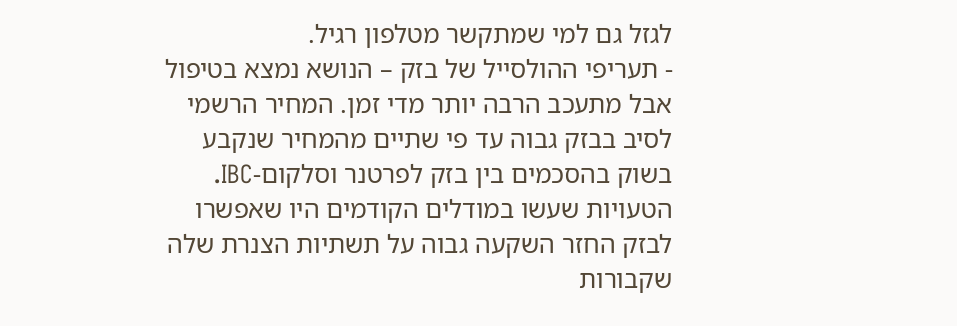לגזל גם למי שמתקשר מטלפון רגיל.
- תעריפי ההולסייל של בזק – הנושא נמצא בטיפול אבל מתעכב הרבה יותר מדי זמן. המחיר הרשמי לסיב בבזק גבוה עד פי שתיים מהמחיר שנקבע בשוק בהסכמים בין בזק לפרטנר וסלקום-IBC. הטעויות שעשו במודלים הקודמים היו שאפשרו לבזק החזר השקעה גבוה על תשתיות הצנרת שלה שקבורות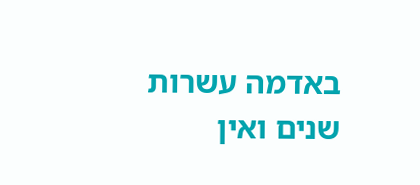באדמה עשרות שנים ואין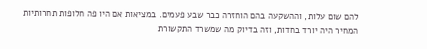להם שום עלות, וההשקעה בהם הוחזרה כבר שבע פעמים. במציאות אם היו פה חלופות תחרותיות המחיר היה יורד בחדות, וזה בדיוק מה שמשרד התקשורת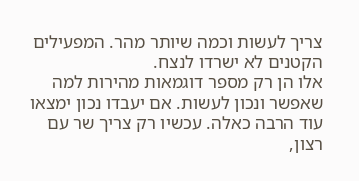צריך לעשות וכמה שיותר מהר. המפעילים הקטנים לא ישרדו לנצח.
אלו הן רק מספר דוגמאות מהירות למה שאפשר ונכון לעשות. אם יעבדו נכון ימצאו עוד הרבה כאלה. עכשיו רק צריך שר עם רצון,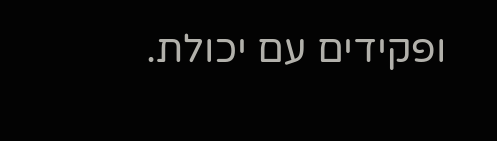ופקידים עם יכולת.